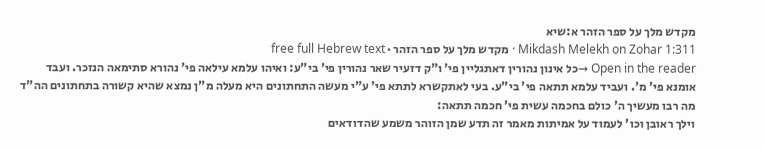מקדש מלך על ספר הזהר א:שיא
Mikdash Melekh on Zohar 1:311 · מקדש מלך על ספר הזהר · free full Hebrew text
Open in the reader →כל אינון נהורין דאתגליין פי' ו"ק דזעיר שאר נהורין פי' בי"ע: ואיהו עלמא עילאה פי' נהורא סתימאה הנזכר. ועבד אומנא פי' מ'. ועביד עלמא תתאה פי' בי"ע. בעי לאתקשרא לתתא פי' ע"י מעשה התחתונים היא מעלה מ"ן נמצא שהיא קשורה בתחתונים הה"ד מה רבו מעשיך ה' כולם בחכמה עשית פי' חכמה תתאה:
וילך ראובן וכו' לעמוד על אמיתות מאמר זה תדע שמן הזוהר משמע שהדודאים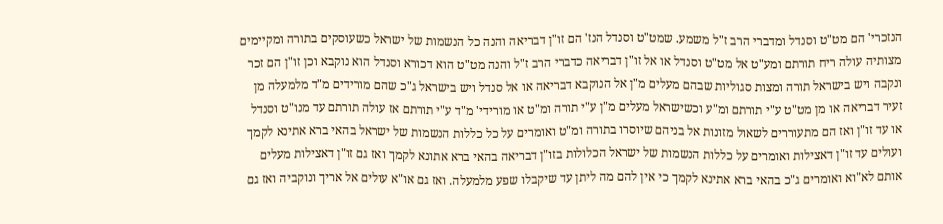הנזכרי' הם מט"ט וסנדל ומדברי הרב ז"ל משמע. שמט"ט וסנדל הנז' הם זו"ן דבריאה והנה כל הנשמות של ישראל כשעוסקים בתורה ומקיימים מצותיה עולה ריח תורתם ומע"ט אל מט"ט וסנדל או אל זו"ן דבריאה כדברי הרב ז"ל והנה מט"ט הוא דכורא וסנדל הוא נוקבא וכן זו"ן הם זכר ונקבה ויש בישראל תורה ומצות סגוליות שבהם מעלים מ"ן אל הנוקבא דבריאה או אל סנדל ויש בישראל ג"כ שהם מורידים מ"ד מלמעלה מן זעיר דבריאה או מן מט"ט ע"י תורתם ומ"ע וכשישראל מעלים מ"ן ע"י תורה ומ"ט או מורידי' מ"ד ע"י תורתם אז עולה תורתם עד מנו"ט וסנדל או עד זו"ן ואז הם מתעוררים לשאול מזונות אל בניהם שיוסרו בתורה ומ"ט ואומרים על כל כללות הנשמות של ישראל בהאי ברא אתינא לקמך ועולים עד זו"ן דאצילות ואומרים על כללות הנשמות של ישראל הכלולות בזו"ן דבריאה בהאי ברא אתונא לקמך ואז גם זו"ן דאצילות מעלים אותם לא"וא ואומרים ג"כ בהאי ברא אתינא לקמך כי אין להם מה ליתן עד שיקבלו שפע מלמעלה. ואז גם או"א עולים אל אריך ונוקביה ואז גם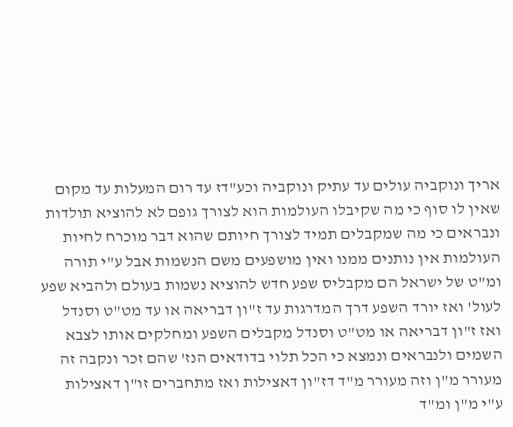אריך ונוקביה עולים עד עתיק ונוקביה וכע"דז עד רום המעלות עד מקום שאין לו סוף כי מה שקיבלו העולמות הוא לצורך גופם לא להוציא תולדות ונבראים כי מה שמקבלים תמיד לצורך חיותם שהוא דבר מוכרח לחיות העולמות אין נותנים ממנו ואין מושפעים משם הנשמות אבל ע"י תורה ומ"ט של ישראל הם מקבליס שפע חדש להוציא נשמות בעולם ולהביא שפע לעול' ואז יורד השפע דרך המדרגות עד ז"ון דבריאה או עד מט"ט וסנדל ואז ז"ון דבריאה או מט"ט וסנדל מקבלים השפע ומחלקים אותו לצבא השמים ולנבראים ונמצא כי הכל תלוי בדודאים הנז' שהם זכר ונקבה זה מעורר מ"ן וזה מעורר מ"ד דז"ון דאצילות ואז מתחברים זו"ן דאצילות ע"י מ"ן ומ"ד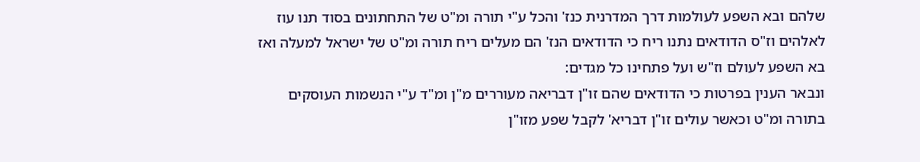שלהם ובא השפע לעולמות דרך המדרנית כנז' והכל ע"י תורה ומ"ט של התחתונים בסוד תנו עוז לאלהים וז"ס הדודאים נתנו ריח כי הדודאים הנז' הם מעלים ריח תורה ומ"ט של ישראל למעלה ואז בא השפע לעולם וז"ש ועל פתחינו כל מגדים:
ונבאר הענין בפרטות כי הדודאים שהם זו"ן דבריאה מעוררים מ"ן ומ"ד ע"י הנשמות העוסקים בתורה ומ"ט וכאשר עולים זו"ן דבריא' לקבל שפע מזו"ן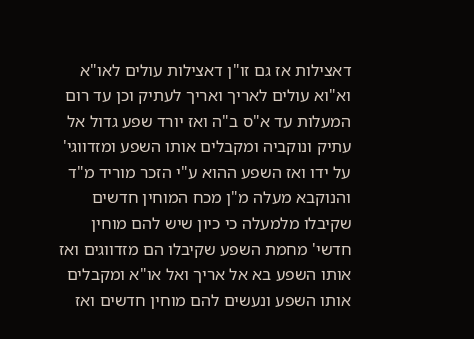דאצילות אז גם זו"ן דאצילות עולים לאו"א וא"וא עולים לאריך ואריך לעתיק וכן עד רום המעלות עד א"ס ב"ה ואז יורד שפע גדול אל עתיק ונוקביה ומקבלים אותו השפע ומזדווגי' על ידו ואז השפע ההוא ע"י הזכר מוריד מ"ד והנוקבא מעלה מ"ן מכח המוחין חדשים שקיבלו מלמעלה כי כיון שיש להם מוחין חדשי' מחמת השפע שקיבלו הם מזדווגים ואז אותו השפע בא אל אריך ואל או"א ומקבלים אותו השפע ונעשים להם מוחין חדשים ואז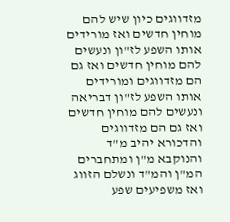מזדווגים כיון שיש להם מוחין חדשים ואז מורידים אותו השפע לז"ון ונעשים להם מוחין חדשים ואז גם הם מזדווגים ומורידים אותו השפע לז"ון דבריאה ונעשים להם מוחין חדשים ואז גם הם מזדווגים והדכורא יהיב מ"ד והנוקבא מ"ן ומתחברים המ"ן והמ"ד ונשלם הזווג ואז משפיעים שפע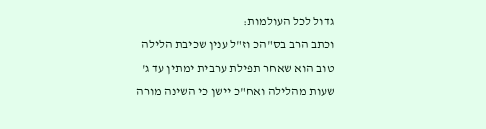גדול לכל העולמות:
וכתב הרב בס"הכ וז"ל ענין שכיבת הלילה טוב הוא שאחר תפילת ערבית ימתין עד ג' שעות מהלילה ואח"כ יישן כי השינה מורה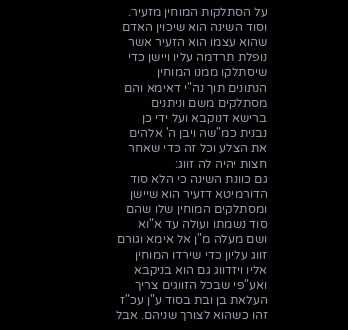על הסתלקות המוחין מזעיר. וסוד השינה הוא שיכוין האדם שהוא עצמו הוא הזעיר אשר נופלת תרדמה עליו ויישן כדי שיסתלקו ממנו המוחין הנתונים תוך נה"י דאימא והם מסתלקים משם וניתנים ברישא דנוקבא ועל ידי כן נבנית כמ"שה ויבן ה' אלהים את הצלע וכל זה כדי שאחר חצות יהיה לה זווג:
גם כוונת השינה כי הלא סוד הדורמיטא דזעיר הוא שיישן ומסתלקים המוחין שלו שהם סוד נשמתו ועולה עד א"וא ושם מעלה מ"ן אל אימא וגורם זווג עליון כדי שירדו המוחין אליו ויזדווג גם הוא בניקבא ואע"פי שבכל הזווגים צריך העלאת בן ובת בסוד ע"ן עכ"ז זהו כשהוא לצורך שניהם. אבל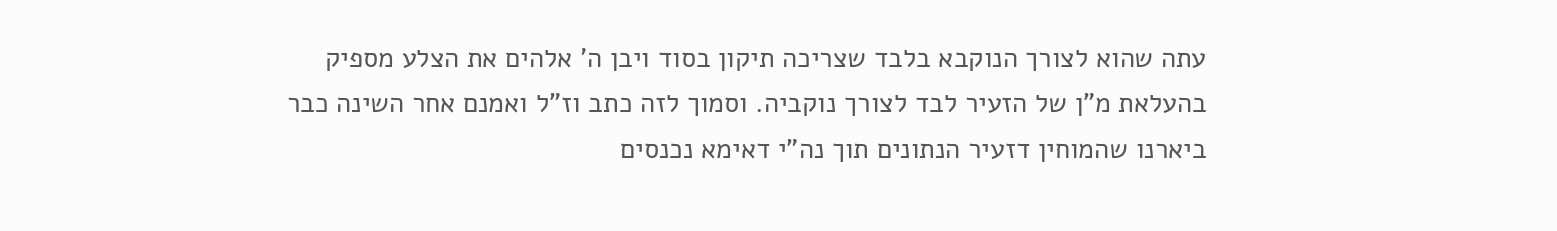עתה שהוא לצורך הנוקבא בלבד שצריכה תיקון בסוד ויבן ה' אלהים את הצלע מספיק בהעלאת מ"ן של הזעיר לבד לצורך נוקביה. וסמוך לזה כתב וז"ל ואמנם אחר השינה כבר ביארנו שהמוחין דזעיר הנתונים תוך נה"י דאימא נכנסים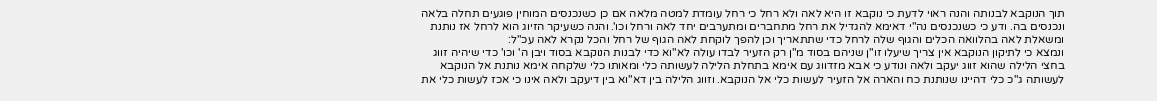תוך הנוקבא לבנותה והנה ראוי לדעת כי נוקבא זו היא לאה ולא רחל כי רחל עומדת למטה מלאה אם כן כשנכנסים המוחין פוגעים תחלה בלאה ונכנסים בה. ודע כי כשנכנסים נה"י דאימא להגדיל את רחל מתחברים ומתערבים יחד לאה ורחל וכו'. והנה כשעיקר הזיוג הוא לרחל אז נותנת ומשאלת לאה בהלוואה הכלים והגוף שלה לרחל כדי שתתאריך וכן להפך לוקחת לאה הגוף של רחל והכל נקרא לאה עכ"ל:
ונמצא כי לתיקון הנוקבא אין צריך שיעלו זו"ן שניהם בסוד מ"ן רק הזעיר לבדו עולה לא"וא כדי לבנות הנוקבא בסוד ויבן ה' וכו' כדי שיהיה זווג בחצי הלילה שהוא זווג יעקב ולאה ונודע כי אבא מזדווג עם אימא בתחלת הלילה לעשותה כלי ומאותו כלי שלקחה אימא נותנת אל הנוקבא לעשותה ג"כ כלי דהיינו שנותנת כח והארה אל הזעיר לעשות כלי אל הנוקבא. וזווג הלילה בין דא"וא בין דיעקב ולאה אינו כי אכז לעשות כלי את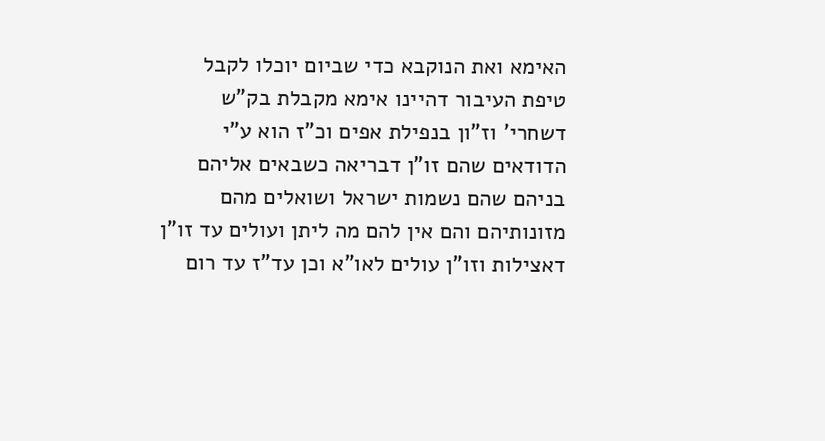האימא ואת הנוקבא כדי שביום יוכלו לקבל טיפת העיבור דהיינו אימא מקבלת בק"ש דשחרי' וז"ון בנפילת אפים וכ"ז הוא ע"י הדודאים שהם זו"ן דבריאה כשבאים אליהם בניהם שהם נשמות ישראל ושואלים מהם מזונותיהם והם אין להם מה ליתן ועולים עד זו"ן דאצילות וזו"ן עולים לאו"א וכן עד"ז עד רום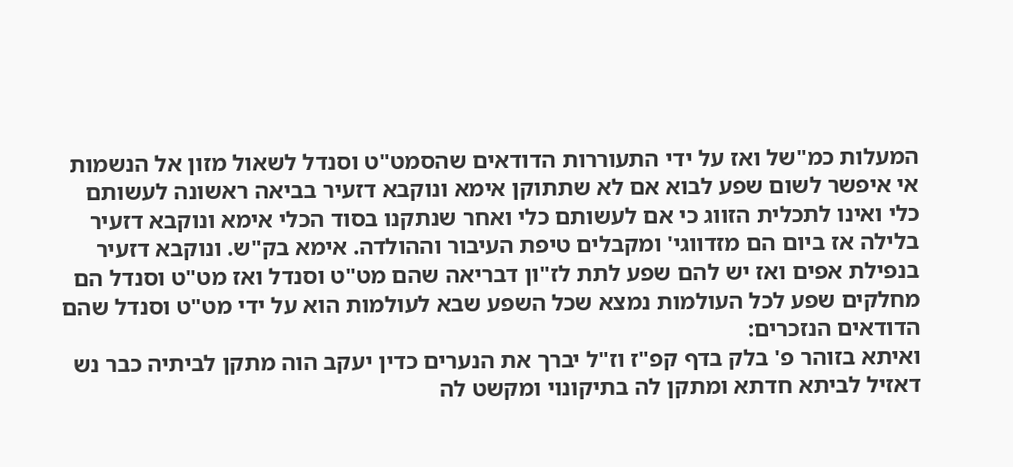המעלות כמ"של ואז על ידי התעוררות הדודאים שהסמט"ט וסנדל לשאול מזון אל הנשמות אי איפשר לשום שפע לבוא אם לא שתתוקן אימא ונוקבא דזעיר בביאה ראשונה לעשותם כלי ואינו לתכלית הזווג כי אם לעשותם כלי ואחר שנתקנו בסוד הכלי אימא ונוקבא דזעיר בלילה אז ביום הם מזדווגי' ומקבלים טיפת העיבור וההולדה. אימא בק"ש. ונוקבא דזעיר בנפילת אפים ואז יש להם שפע לתת לז"ון דבריאה שהם מט"ט וסנדל ואז מט"ט וסנדל הם מחלקים שפע לכל העולמות נמצא שכל השפע שבא לעולמות הוא על ידי מט"ט וסנדל שהם הדודאים הנזכרים:
ואיתא בזוהר פ' בלק בדף קפ"ז וז"ל יברך את הנערים כדין יעקב הוה מתקן לביתיה כבר נש דאזיל לביתא חדתא ומתקן לה בתיקונוי ומקשט לה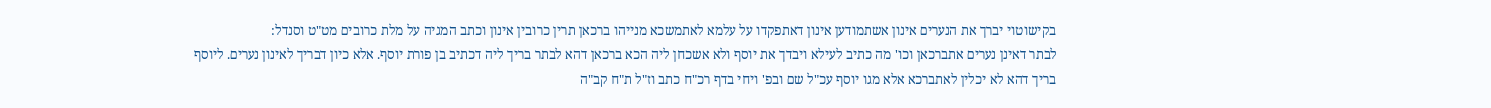בקישוטוי יברך את הנערים אינון אשתמודען אינון דאתפקדו על עלמא לאתמשכא מנייהו ברכאן תרין כרובין אינון וכתב המגיה על מלת כרובים מט"ט וסנדל:
לבתר דאינן נערים אתברכאן וכו' מה כתיב לעילא ויבדך את יוסף ולא אשכחן ליה הכא ברכאן דהא לבתר בריך ליה דכתיב בן פורת יוסף. אלא כיון דבריך לאינון נערים. ליוסף בריך דהא לא יכלין לאתברכא אלא מגו יוסף עכ"ל שם ובפ' ויחי בדף רכ"ח כתב וז"ל ת"ח קב"ה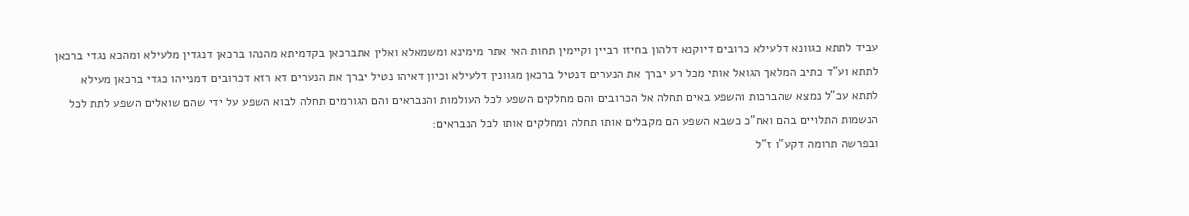עביד לתתא כגוונא דלעילא כרובים דיוקנא דלהון בחיזו רביין וקיימין תחות האי אתר מימינא ומשמאלא ואלין אתברכאן בקדמיתא מהנהו ברכאן דנגדין מלעילא ומהכא נגדי ברכאן לתתא וע"ד כתיב המלאך הגואל אותי מכל רע יברך את הנערים דנטיל ברכאן מגוונין דלעילא וכיון דאיהו נטיל יברך את הנערים דא רזא דכרובים דמנייהו כגדי ברכאן מעילא לתתא עכ"ל נמצא שהברכות והשפע באים תחלה אל הכרובים והם מחלקים השפע לכל העולמות והנבראים והם הגורמים תחלה לבוא השפע על ידי שהם שואלים השפע לתת לכל הנשמות התלויים בהם ואח"כ כשבא השפע הם מקבלים אותו תחלה ומחלקים אותו לכל הנבראים:
ובפרשה תרומה דקע"ו ז"ל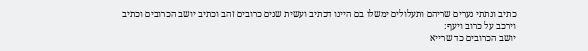כתיב ונתתי נערים שריהם ותעלולים ימשלו בם היינו דכתיב ועשית שנים כרובים זהב וכתיב יושב הכרובים וכתיב וירכב על כרוב ויעף:
יושב הכרובים כד שרייא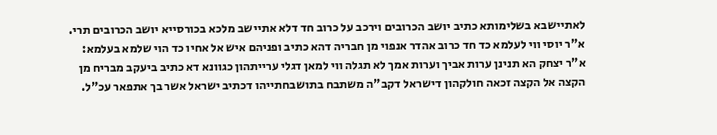לאתיישבא בשלימותא כתיב יושב הכרובים וירכב על כרוב חד דלא אתיישב מלכא בכורסייא יושב הכרובים תרי. א"ר יוסי ווי לעלמא כד חד כרוב אהדר אנפוי מן חבריה דהא כתיב ופניהם איש אל אחיו כד הוי שלמא בעלמא:
א"ר יצחק הא תנינן ערות אביך וערות אמך לא תגלה ווי למאן דגלי ערייתהון כגוונא דא כתיב ביעקב מבריח מן הקצה אל הקצה זכאה חולקהון דישראל דקב"ה משתבח בתושבחתייהו דכתיב ישראל אשר בך אתפאר עכ"ל.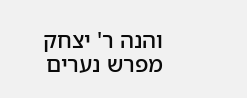והנה ר' יצחק מפרש נערים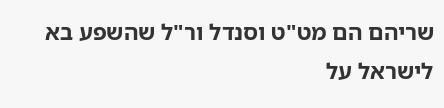שריהם הם מט"ט וסנדל ור"ל שהשפע בא לישראל על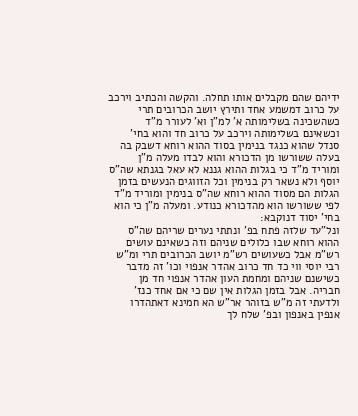ידיהם שהם מקבלים אותו תחלה. והקשה והכתיב וירכב על כרוב דמשמע אחד ותירץ יושב הכרובים תרי כשהשכינה בשלימותה א' למ"ן וא' לעורר מ"ד וכשאינם בשלימותה וירכב על כרוב חד והוא בחי' סנדל שהוא כנגד בנימין בסוד ההוא רוחא דשבק בה בעלה ששורשו מן הדכורא והוא לבדו מעלה מ"ן ומוריד מ"ד כי בגלות ההוא גננא לא עאל בגנתא שה"ס יוסף ולא נשאר רק בנימין וכל הזווגים הנעשים בזמן הגלות הם מסוד ההוא רוחא שה"ס בנימין ומוריד מ"ד לפי ששורשו הוא מהדכורא כנודע. ומעלה מ"ן כי הוא בחי' יסוד דנוקבא:
ונל"עד שלזה פתח בפ' ונתתי נערים שריהם שה"ס ההוא רוחא שבו כלולים שניהם וזה כשאינם עושים רש"מ אבל כשעושים רש"מ יושב הכרובים תרי ומ"ש רבי יוסי ווי כד חד כרוב אהדר אנפוי וכו' זה מדבר כשישנם שניהם ומחמת העון אהדר אנפוי חד מן חבריה. אבל בזמן הגלות אין שם כי אם אחד כנז' ולדעתי זה מ"ש בזוהר אר"ש הא חמינא דאתהדרו אנפין באנפון ובפ' שלח לך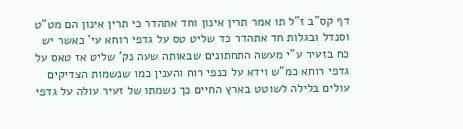דף קס"ב ז"ל תו אמר תרין אינון וחד אתהדר כי תרין אינון הם מט"ט וסנדל ובגלות חד אתהדר כד שליט טס על גדפי רוחא עי' כאשר יש כח בזעיר ע"י מעשה התחתונים שבאותה שעה נק' שליט אז טאס על גדפי רוחא כמ"ש וידא על כנפי רוח והענין כמו שנשמות הצדיקים עולים בלילה לשוטט בארץ החיים כך נשמתו של זעיר עולה על גדפי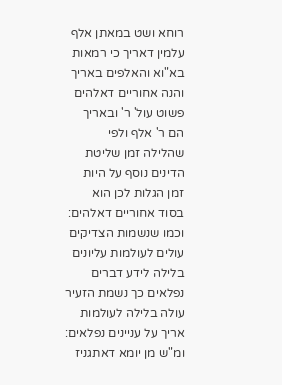רוחא ושט במאתן אלף עלמין דאריך כי רמאות בא"וא והאלפים באריך והנה אחוריים דאלהים פשוט עול' ר' ובאריך הם ר' אלף ולפי שהלילה זמן שליטת הדינים נוסף על היות זמן הגלות לכן הוא בסוד אחוריים דאלהים:
וכמו שנשמות הצדיקים עולים לעולמות עליונים בלילה לידע דברים נפלאים כך נשמת הזעיר עולה בלילה לעולמות אריך על עניינים נפלאים:
ומ"ש מן יומא דאתגניז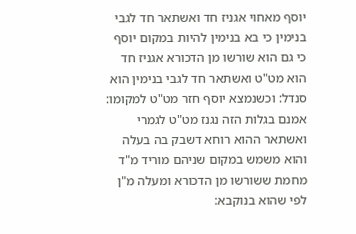יוסף מאחוי אגניז חד ואשתאר חד לגבי בנימין כי בא בנימין להיות במקום יוסף כי גם הוא שורשו מן הדכורא אגניז חד הוא מט"ט ואשתאר חד לגבי בנימין הוא סנדל: וכשנמצא יוסף חזר מט"ט למקומו:
אמנם בגלות הזה נגנז מט"ט לגמרי ואשתאר ההוא רוחא דשבק בה בעלה והוא משמש במקום שניהם מוריד מ"ד מחמת ששורשו מן הדכורא ומעלה מ"ן לפי שהוא בנוקבא: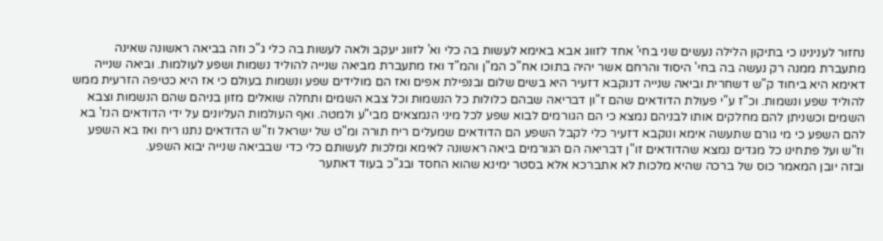נחזור לענינינו כי בתיקון הלילה נעשים שני בחי' אחד לזווג אבא באימא לעשות בה כלי וא' לזווג יעקב ולאה לעשות בה כלי ג"כ וזה בביאה ראשונה שאינה מתעברת ממנה רק נעשה בה בחי' היסוד והרחם אשר יהיה בתוכו אח"כ המ"ן והמ"ד ואז מתעברת מביאה שנייה להוליד נשמות ושפע לעולמות. וביאה שנייה דאימא היא ביחוד ק"ש דשחרית וביאה שנייה דנוקבא דזעיר היא בשים שלום ובנפילת אפים ואז הם מולידים שפע ונשמות בעולם כי אז היא כטיפה הזרעית ממש להוליד שפע ונשמות. וכ"ז ע"י פעולת הדודאים שהם ז"ון דבריאה שבהם כלולות כל הנשמות וכל צבא השמים ותחלה שואלים מזון בניהם שהם הנשמות וצבא השמים וכשניתן להם מחלקים אותו לבניהם נמצא כי הם הגורמים לבוא שפע לכל מיני הנמצאים מבי"ע ולמטה. ואף העולמות העליונים על ידי הדודאים הנז' בא להם השפע כי מי גורם שתעשה אימא ונוקבא דזעיר כלי לקבל השפע הם הדודאים שמעלים ריח תורה ומ"ט של ישראל וז"ש הדודאים נתנו ריח ואז בא השפע וז"ש ועל פתחינו כל מגדים נמצא שהדודאים זו"ן דבריאה הם הגורמים ביאה ראשונה לאימא ומלכות לעשותם כלי כדי שבביאה שנייה יבוא השפע.
ובזה יובן המאמר כוס של ברכה שהיא מלכות לא אתברכא אלא בסטר ימינא שהוא החסד ובג"כ בעוד דאתער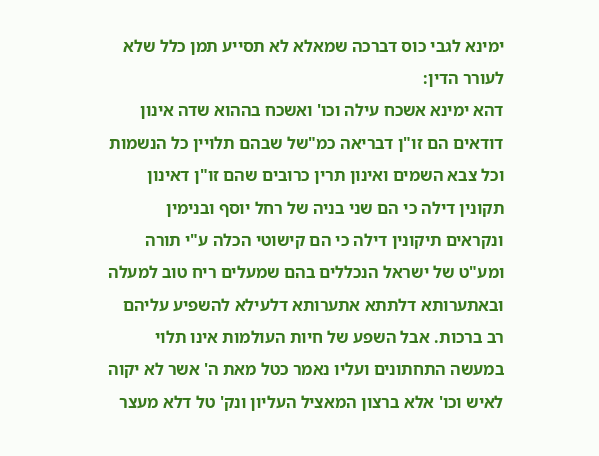ימינא לגבי כוס דברכה שמאלא לא תסייע תמן כלל שלא לעורר הדין:
דהא ימינא אשכח עילה וכו' ואשכח בההוא שדה אינון דודאים הם זו"ן דבריאה כמ"של שבהם תלויין כל הנשמות וכל צבא השמים ואינון תרין כרובים שהם זו"ן דאינון תקונין דילה כי הם שני בניה של רחל יוסף ובנימין ונקראים תיקונין דילה כי הם קישוטי הכלה ע"י תורה ומע"ט של ישראל הנכללים בהם שמעלים ריח טוב למעלה ובאתערותא דלתתא אתערותא דלעילא להשפיע עליהם רב ברכות. אבל השפע של חיות העולמות אינו תלוי במעשה התחתונים ועליו נאמר כטל מאת ה' אשר לא יקוה לאיש וכו' אלא ברצון המאציל העליון ונק' טל דלא מעצר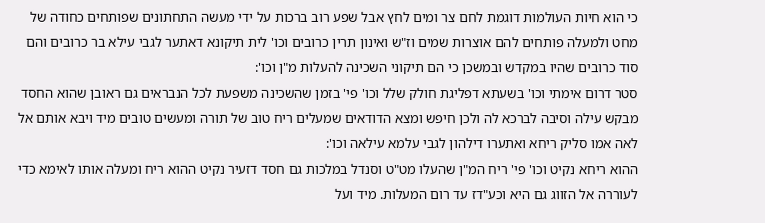כי הוא חיות העולמות דוגמת לחם צר ומים לחץ אבל שפע רוב ברכות על ידי מעשה התחתונים שפותחים כחודה של מחט ולמעלה פותחים להם אוצרות שמים וז"ש ואינון תרין כרובים וכו' לית תיקונא דאתער לגבי עילא בר כרובים והם סוד כרובים שהיו במקדש ובמשכן כי הם תיקוני השכינה להעלות מ"ן וכו':
סטר דרום אימתי וכו' בשעתא דפליגת חולק שלל וכו' פי' בזמן שהשכינה משפעת לכל הנבראים גם ראובן שהוא החסד מבקש עילה וסיבה לברכא לה ולכן חיפש ומצא הדודאים שמעלים ריח טוב של תורה ומעשים טובים מיד ויבא אותם אל לאה אמו סליק ריחא ואתערו דילהון לגבי עלמא עילאה וכו':
ההוא ריחא נקיט וכו' פי' ריח המ"ן שהעלו מט"ט וסנדל במלכות גם חסד דזעיר נקיט ההוא ריח ומעלה אותו לאימא כדי לעוררה אל הזווג גם היא וכע"דז עד רום המעלות. מיד ועל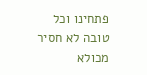פתחינו וכל טובה לא חסיר מכולא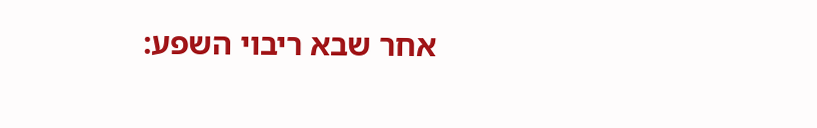אחר שבא ריבוי השפע: